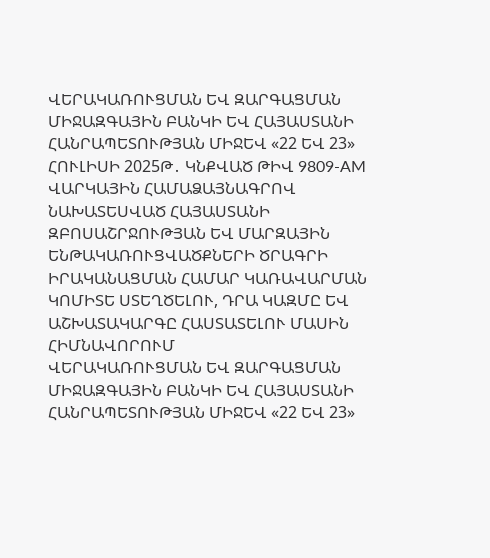ՎԵՐԱԿԱՌՈՒՑՄԱՆ ԵՎ ԶԱՐԳԱՑՄԱՆ ՄԻՋԱԶԳԱՅԻՆ ԲԱՆԿԻ ԵՎ ՀԱՅԱՍՏԱՆԻ ՀԱՆՐԱՊԵՏՈՒԹՅԱՆ ՄԻՋԵՎ «22 ԵՎ 23» ՀՈՒԼԻՍԻ 2025Թ․ ԿՆՔՎԱԾ ԹԻՎ 9809-AM ՎԱՐԿԱՅԻՆ ՀԱՄԱՁԱՅՆԱԳՐՈՎ ՆԱԽԱՏԵՍՎԱԾ ՀԱՅԱՍՏԱՆԻ ԶԲՈՍԱՇՐՋՈՒԹՅԱՆ ԵՎ ՄԱՐԶԱՅԻՆ ԵՆԹԱԿԱՌՈՒՑՎԱԾՔՆԵՐԻ ԾՐԱԳՐԻ ԻՐԱԿԱՆԱՑՄԱՆ ՀԱՄԱՐ ԿԱՌԱՎԱՐՄԱՆ ԿՈՄԻՏԵ ՍՏԵՂԾԵԼՈՒ, ԴՐԱ ԿԱԶՄԸ ԵՎ ԱՇԽԱՏԱԿԱՐԳԸ ՀԱՍՏԱՏԵԼՈՒ ՄԱՍԻՆ
ՀԻՄՆԱՎՈՐՈՒՄ
ՎԵՐԱԿԱՌՈՒՑՄԱՆ ԵՎ ԶԱՐԳԱՑՄԱՆ ՄԻՋԱԶԳԱՅԻՆ ԲԱՆԿԻ ԵՎ ՀԱՅԱՍՏԱՆԻ ՀԱՆՐԱՊԵՏՈՒԹՅԱՆ ՄԻՋԵՎ «22 ԵՎ 23»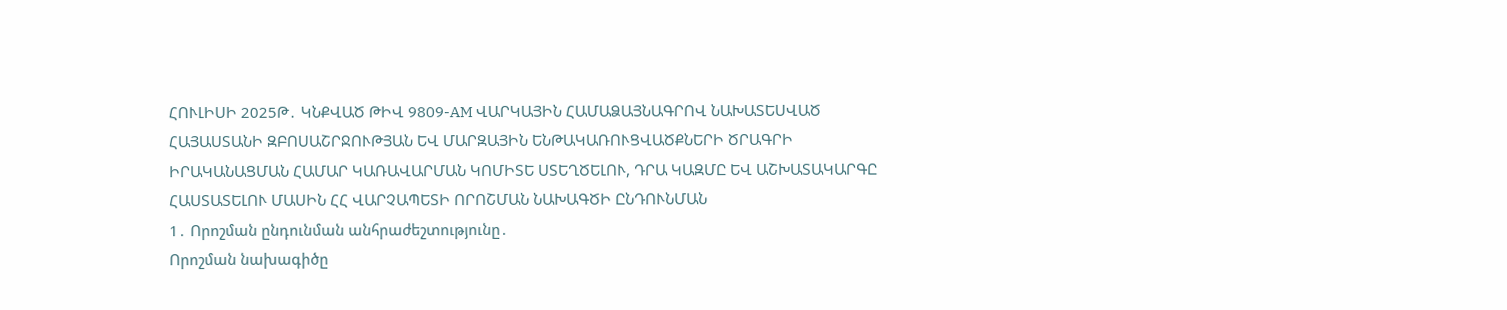ՀՈՒԼԻՍԻ 2025Թ․ ԿՆՔՎԱԾ ԹԻՎ 9809-AM ՎԱՐԿԱՅԻՆ ՀԱՄԱՁԱՅՆԱԳՐՈՎ ՆԱԽԱՏԵՍՎԱԾ ՀԱՅԱՍՏԱՆԻ ԶԲՈՍԱՇՐՋՈՒԹՅԱՆ ԵՎ ՄԱՐԶԱՅԻՆ ԵՆԹԱԿԱՌՈՒՑՎԱԾՔՆԵՐԻ ԾՐԱԳՐԻ ԻՐԱԿԱՆԱՑՄԱՆ ՀԱՄԱՐ ԿԱՌԱՎԱՐՄԱՆ ԿՈՄԻՏԵ ՍՏԵՂԾԵԼՈՒ, ԴՐԱ ԿԱԶՄԸ ԵՎ ԱՇԽԱՏԱԿԱՐԳԸ ՀԱՍՏԱՏԵԼՈՒ ՄԱՍԻՆ ՀՀ ՎԱՐՉԱՊԵՏԻ ՈՐՈՇՄԱՆ ՆԱԽԱԳԾԻ ԸՆԴՈՒՆՄԱՆ
1․ Որոշման ընդունման անհրաժեշտությունը․
Որոշման նախագիծը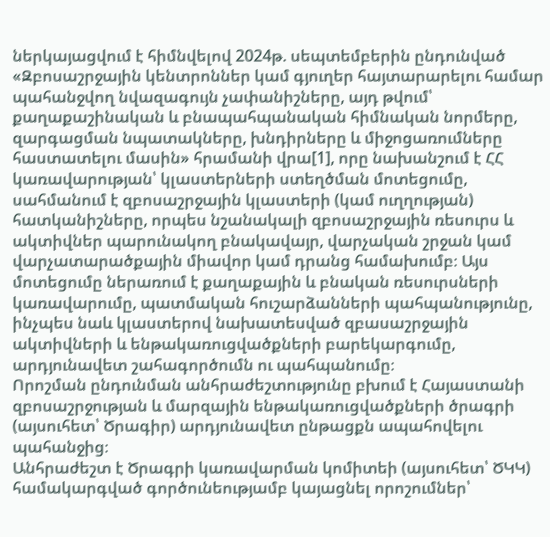ներկայացվում է հիմնվելով 2024թ. սեպտեմբերին ընդունված «Զբոսաշրջային կենտրոններ կամ գյուղեր հայտարարելու համար պահանջվող նվազագույն չափանիշները, այդ թվում՝ քաղաքաշինական և բնապահպանական հիմնական նորմերը, զարգացման նպատակները, խնդիրները և միջոցառումները հաստատելու մասին» հրամանի վրա[1], որը նախանշում է ՀՀ կառավարության՝ կլաստերների ստեղծման մոտեցումը, սահմանում է զբոսաշրջային կլաստերի (կամ ուղղության) հատկանիշները, որպես նշանակալի զբոսաշրջային ռեսուրս և ակտիվներ պարունակող բնակավայր, վարչական շրջան կամ վարչատարածքային միավոր կամ դրանց համախումբ։ Այս մոտեցումը ներառում է քաղաքային և բնական ռեսուրսների կառավարումը, պատմական հուշարձանների պահպանությունը, ինչպես նաև կլաստերով նախատեսված զբասաշրջային ակտիվների և ենթակառուցվածքների բարեկարգումը, արդյունավետ շահագործումն ու պահպանումը։
Որոշման ընդունման անհրաժեշտությունը բխում է Հայաստանի զբոսաշրջության և մարզային ենթակառուցվածքների ծրագրի (այսուհետ՝ Ծրագիր) արդյունավետ ընթացքն ապահովելու պահանջից։
Անհրաժեշտ է Ծրագրի կառավարման կոմիտեի (այսուհետ՝ ԾԿԿ) համակարգված գործունեությամբ կայացնել որոշումներ՝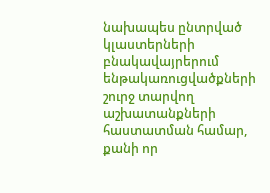նախապես ընտրված կլաստերների բնակավայրերում ենթակառուցվածքների շուրջ տարվող աշխատանքների հաստատման համար, քանի որ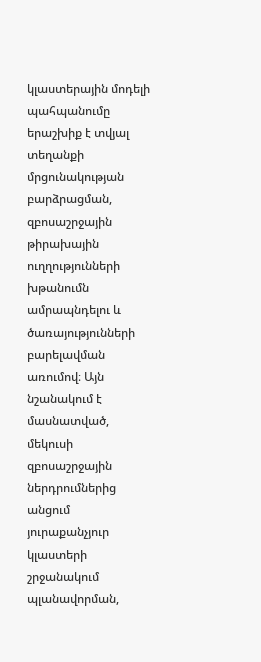կլաստերային մոդելի պահպանումը երաշխիք է տվյալ տեղանքի մրցունակության բարձրացման, զբոսաշրջային թիրախային ուղղությունների խթանումն ամրապնդելու և ծառայությունների բարելավման առումով։ Այն նշանակում է մասնատված, մեկուսի զբոսաշրջային ներդրումներից անցում յուրաքանչյուր կլաստերի շրջանակում պլանավորման,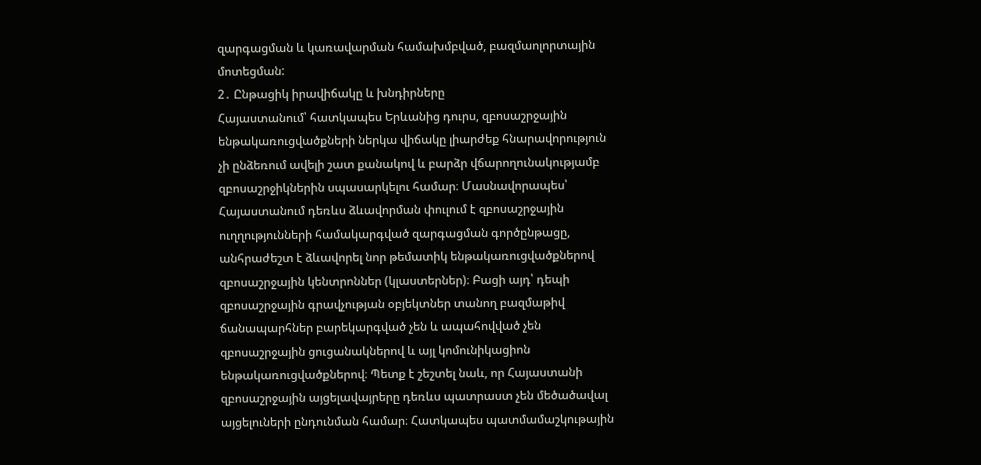զարգացման և կառավարման համախմբված, բազմաոլորտային մոտեցման:
2․ Ընթացիկ իրավիճակը և խնդիրները
Հայաստանում՝ հատկապես Երևանից դուրս, զբոսաշրջային ենթակառուցվածքների ներկա վիճակը լիարժեք հնարավորություն չի ընձեռում ավելի շատ քանակով և բարձր վճարողունակությամբ զբոսաշրջիկներին սպասարկելու համար։ Մասնավորապես՝ Հայաստանում դեռևս ձևավորման փուլում է զբոսաշրջային ուղղությունների համակարգված զարգացման գործընթացը, անհրաժեշտ է ձևավորել նոր թեմատիկ ենթակառուցվածքներով զբոսաշրջային կենտրոններ (կլաստերներ)։ Բացի այդ՝ դեպի զբոսաշրջային գրավչության օբյեկտներ տանող բազմաթիվ ճանապարհներ բարեկարգված չեն և ապահովված չեն զբոսաշրջային ցուցանակներով և այլ կոմունիկացիոն ենթակառուցվածքներով։ Պետք է շեշտել նաև, որ Հայաստանի զբոսաշրջային այցելավայրերը դեռևս պատրաստ չեն մեծածավալ այցելուների ընդունման համար։ Հատկապես պատմամաշկութային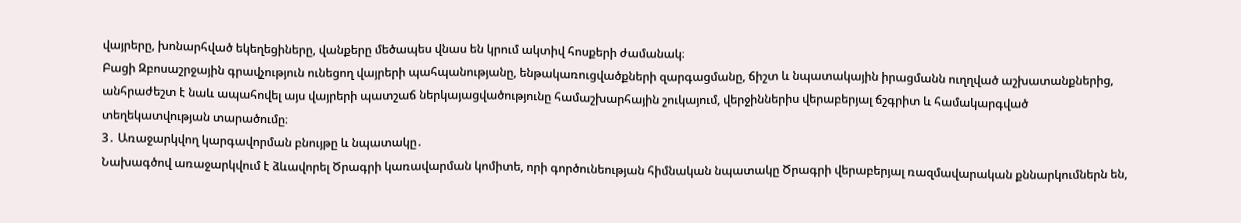վայրերը, խոնարհված եկեղեցիները, վանքերը մեծապես վնաս են կրում ակտիվ հոսքերի ժամանակ։
Բացի Զբոսաշրջային գրավչություն ունեցող վայրերի պահպանությանը, ենթակառուցվածքների զարգացմանը, ճիշտ և նպատակային իրացմանն ուղղված աշխատանքներից, անհրաժեշտ է նաև ապահովել այս վայրերի պատշաճ ներկայացվածությունը համաշխարհային շուկայում, վերջիններիս վերաբերյալ ճշգրիտ և համակարգված տեղեկատվության տարածումը։
3․ Առաջարկվող կարգավորման բնույթը և նպատակը․
Նախագծով առաջարկվում է ձևավորել Ծրագրի կառավարման կոմիտե, որի գործունեության հիմնական նպատակը Ծրագրի վերաբերյալ ռազմավարական քննարկումներն են,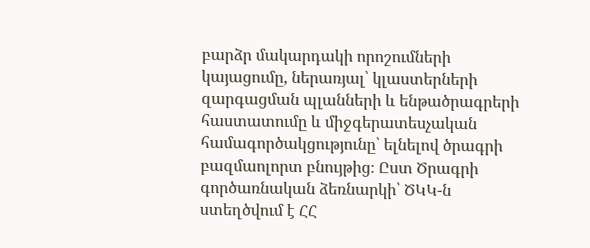բարձր մակարդակի որոշումների կայացումը, ներառյալ՝ կլաստերների զարգացման պլանների և ենթածրագրերի հաստատումը և միջգերատեսչական համագործակցությունը՝ ելնելով ծրագրի բազմաոլորտ բնույթից։ Ըստ Ծրագրի գործառնական ձեռնարկի՝ ԾԿԿ-ն ստեղծվում է ՀՀ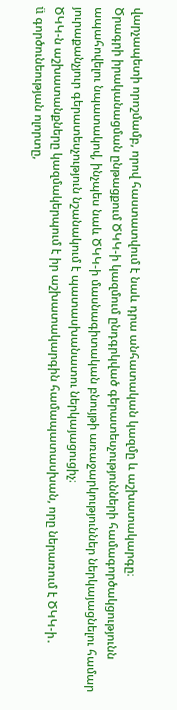վարչապետի որոշմամբ, որով հաստատվում է նաև դրա անհատական կազմը և աշխատակարգը։
Ծրագրի իրականացման ընթացքում ԾԿԿ-ի կազմում ընդգրկված գերատեսչությունների համագործակցությունն ապահովելու նպատակով, ինչպես նաև ԾԿԿ-ի մասնագիտական բնույթի առաջարկություններ ներկայացնելու համար յուրաքանչյուր գերատեսչություն նշանակում է պատասխանատու ներկայացուցիչ։
ԾԿԿ-ն աշխատանքները կազմակերպում է իր աշխատակարգին համապատասխան, որը ներառում է ԾԿԿ-ի․
ü գործունեության ոլորտը,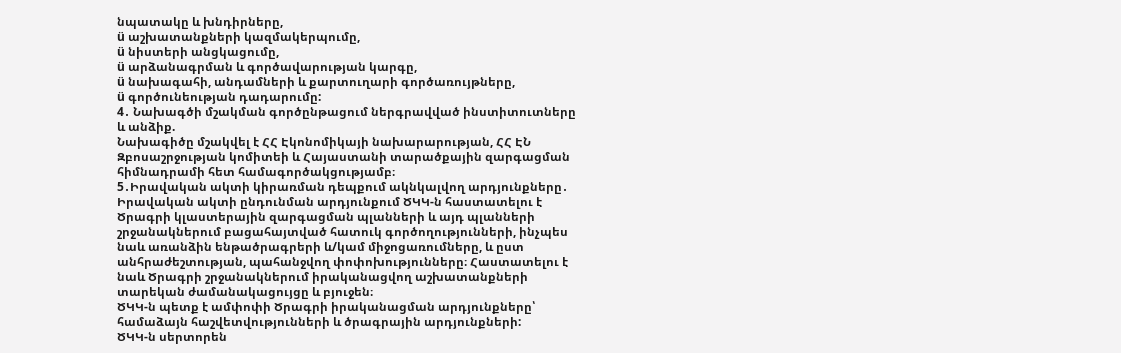նպատակը և խնդիրները,
ü աշխատանքների կազմակերպումը,
ü նիստերի անցկացումը,
ü արձանագրման և գործավարության կարգը,
ü նախագահի, անդամների և քարտուղարի գործառույթները,
ü գործունեության դադարումը:
4․ Նախագծի մշակման գործընթացում ներգրավված ինստիտուտները և անձիք.
Նախագիծը մշակվել է ՀՀ Էկոնոմիկայի նախարարության, ՀՀ ԷՆ Զբոսաշրջության կոմիտեի և Հայաստանի տարածքային զարգացման հիմնադրամի հետ համագործակցությամբ։
5․Իրավական ակտի կիրառման դեպքում ակնկալվող արդյունքները․
Իրավական ակտի ընդունման արդյունքում ԾԿԿ-ն հաստատելու է Ծրագրի կլաստերային զարգացման պլանների և այդ պլանների շրջանակներում բացահայտված հատուկ գործողությունների, ինչպես նաև առանձին ենթածրագրերի և/կամ միջոցառումները, և ըստ անհրաժեշտության, պահանջվող փոփոխությունները։ Հաստատելու է նաև Ծրագրի շրջանակներում իրականացվող աշխատանքների տարեկան ժամանակացույցը և բյուջեն։
ԾԿԿ-ն պետք է ամփոփի Ծրագրի իրականացման արդյունքները՝ համաձայն հաշվետվությունների և ծրագրային արդյունքների:
ԾԿԿ-ն սերտորեն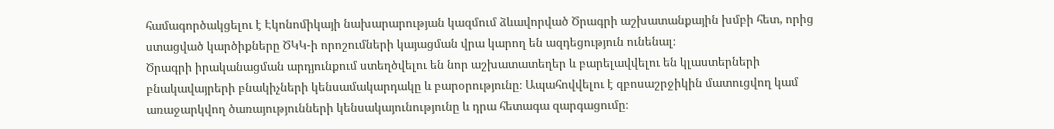համագործակցելու է Էկոնոմիկայի նախարարության կազմում ձևավորված Ծրագրի աշխատանքային խմբի հետ, որից ստացված կարծիքները ԾԿԿ-ի որոշումների կայացման վրա կարող են ազդեցություն ունենալ։
Ծրագրի իրականացման արդյունքում ստեղծվելու են նոր աշխատատեղեր և բարելավվելու են կլաստերների բնակավայրերի բնակիչների կենսամակարդակը և բարօրությունը։ Ապահովվելու է զբոսաշրջիկին մատուցվող կամ առաջարկվող ծառայությունների կենսակայունությունը և դրա հետագա զարգացումը։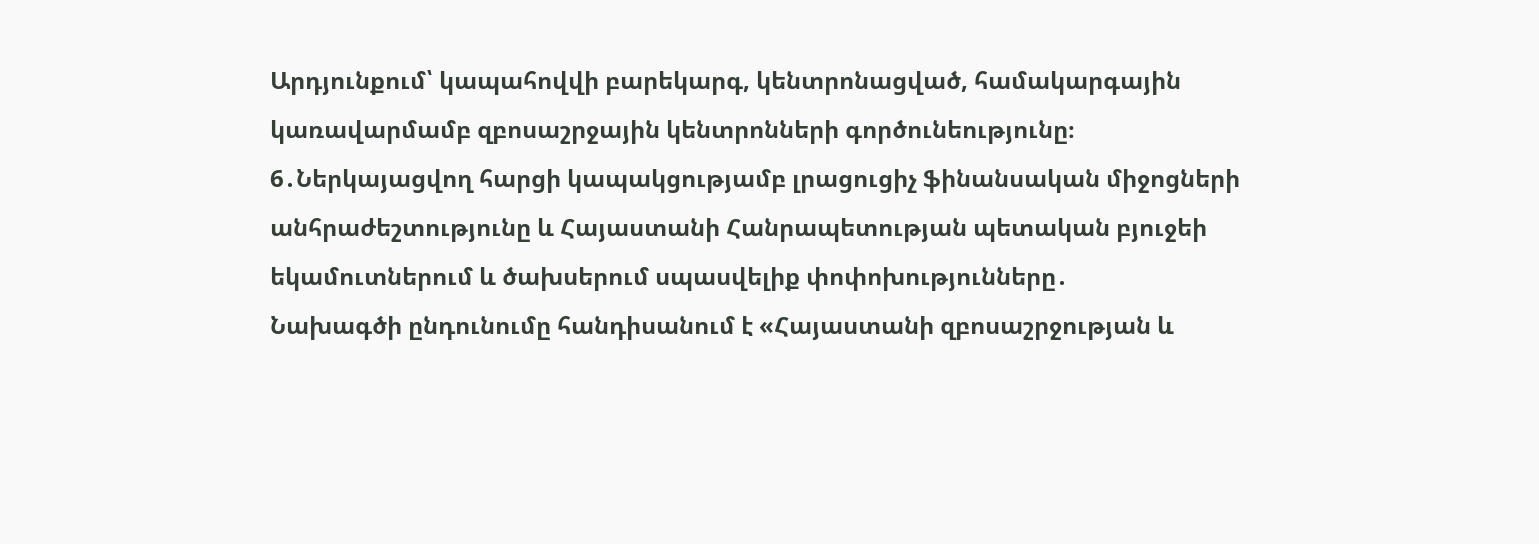Արդյունքում՝ կապահովվի բարեկարգ, կենտրոնացված, համակարգային կառավարմամբ զբոսաշրջային կենտրոնների գործունեությունը։
6․Ներկայացվող հարցի կապակցությամբ լրացուցիչ ֆինանսական միջոցների անհրաժեշտությունը և Հայաստանի Հանրապետության պետական բյուջեի եկամուտներում և ծախսերում սպասվելիք փոփոխությունները․
Նախագծի ընդունումը հանդիսանում է «Հայաստանի զբոսաշրջության և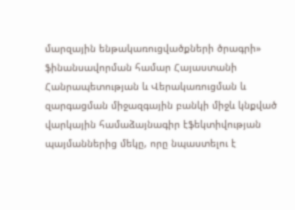մարզային ենթակառուցվածքների ծրագրի» ֆինանսավորման համար Հայաստանի Հանրապետության և Վերակառուցման և զարգացման միջազգային բանկի միջև կնքված վարկային համաձայնագիր էֆեկտիվության պայմաններից մեկը, որը նպաստելու է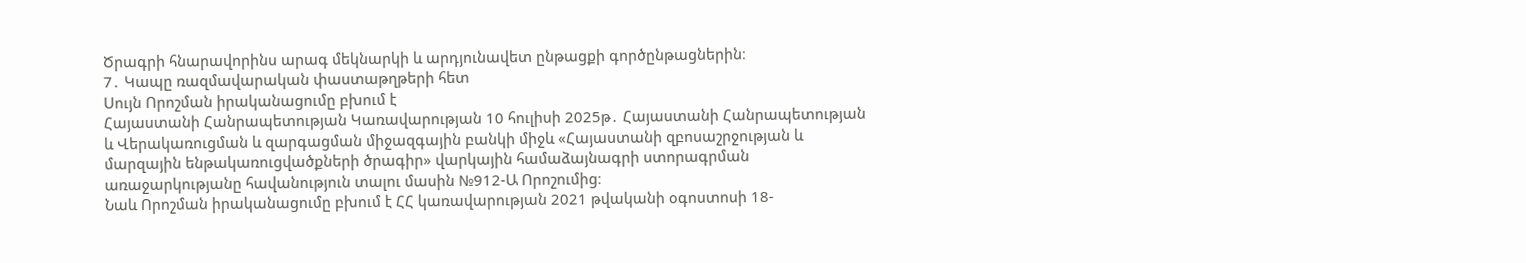Ծրագրի հնարավորինս արագ մեկնարկի և արդյունավետ ընթացքի գործընթացներին։
7․ Կապը ռազմավարական փաստաթղթերի հետ
Սույն Որոշման իրականացումը բխում է
Հայաստանի Հանրապետության Կառավարության 10 հուլիսի 2025թ․ Հայաստանի Հանրապետության և Վերակառուցման և զարգացման միջազգային բանկի միջև «Հայաստանի զբոսաշրջության և մարզային ենթակառուցվածքների ծրագիր» վարկային համաձայնագրի ստորագրման առաջարկությանը հավանություն տալու մասին №912-Ա Որոշումից։
Նաև Որոշման իրականացումը բխում է ՀՀ կառավարության 2021 թվականի օգոստոսի 18-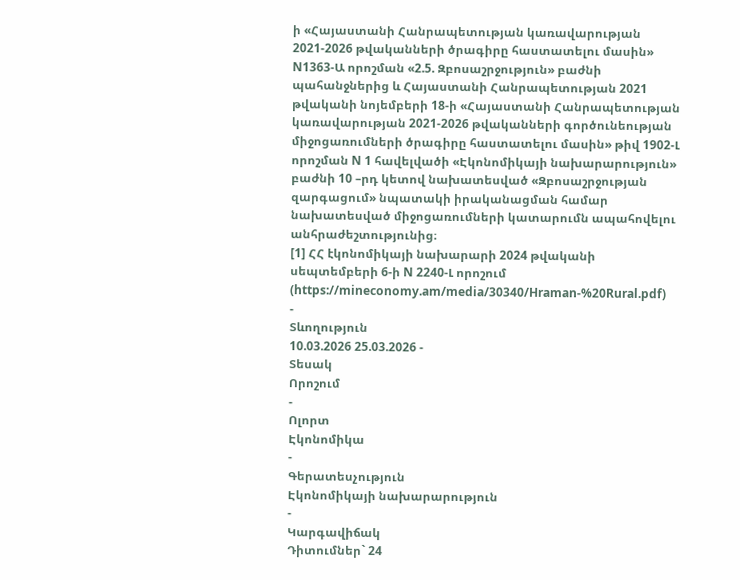ի «Հայաստանի Հանրապետության կառավարության 2021-2026 թվականների ծրագիրը հաստատելու մասին» N1363-Ա որոշման «2.5. Զբոսաշրջություն» բաժնի պահանջներից և Հայաստանի Հանրապետության 2021 թվականի նոյեմբերի 18-ի «Հայաստանի Հանրապետության կառավարության 2021-2026 թվականների գործունեության միջոցառումների ծրագիրը հաստատելու մասին» թիվ 1902-Լ որոշման N 1 հավելվածի «Էկոնոմիկայի նախարարություն» բաժնի 10 –րդ կետով նախատեսված «Զբոսաշրջության զարգացում» նպատակի իրականացման համար նախատեսված միջոցառումների կատարումն ապահովելու անհրաժեշտությունից։
[1] ՀՀ էկոնոմիկայի նախարարի 2024 թվականի սեպտեմբերի 6-ի N 2240-Լ որոշում (https://mineconomy.am/media/30340/Hraman-%20Rural.pdf)
-
Տևողություն
10.03.2026 25.03.2026 -
Տեսակ
Որոշում
-
Ոլորտ
Էկոնոմիկա
-
Գերատեսչություն
Էկոնոմիկայի նախարարություն
-
Կարգավիճակ
Դիտումներ` 24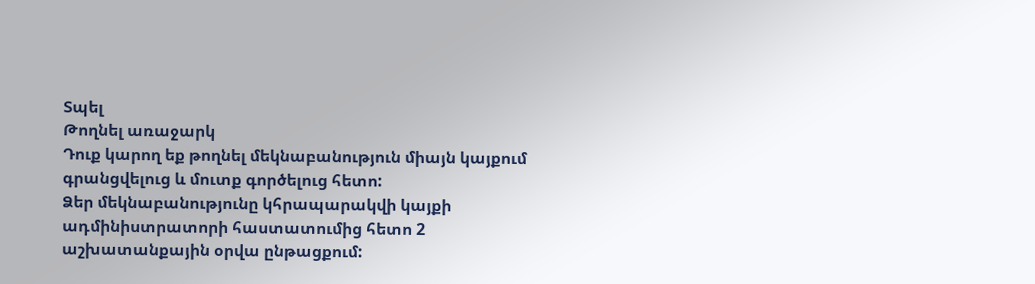Տպել
Թողնել առաջարկ
Դուք կարող եք թողնել մեկնաբանություն միայն կայքում գրանցվելուց և մուտք գործելուց հետո:
Ձեր մեկնաբանությունը կհրապարակվի կայքի ադմինիստրատորի հաստատումից հետո 2 աշխատանքային օրվա ընթացքում: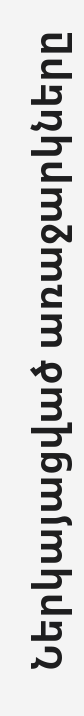Ներկայացված առաջարկները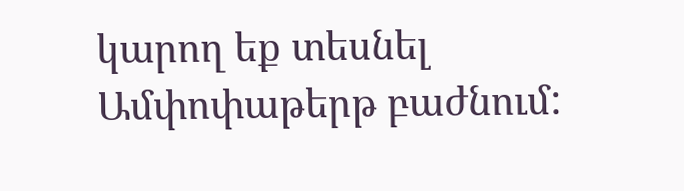կարող եք տեսնել Ամփոփաթերթ բաժնում: